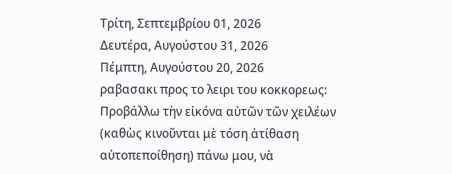Τρίτη, Σεπτεμβρίου 01, 2026
Δευτέρα, Αυγούστου 31, 2026
Πέμπτη, Αυγούστου 20, 2026
ραβασακι προς το λειρι του κοκκoρεως:
Προβάλλω τὴν εἰκόνα αὐτῶν τῶν χειλέων (καθὼς κινοῦνται μὲ τόση ἀτίθαση αὐτοπεποίθηση) πάνω μου, νὰ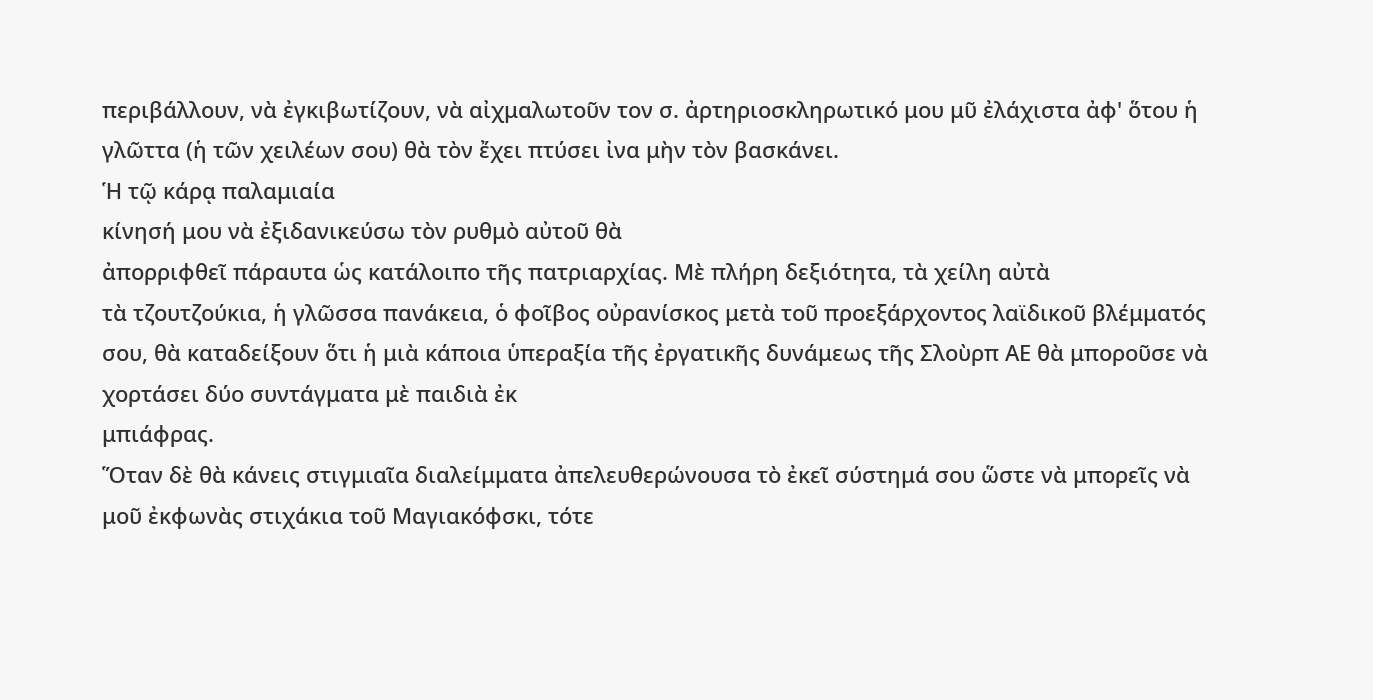περιβάλλουν, νὰ ἐγκιβωτίζουν, νὰ αἰχμαλωτοῦν τον σ. ἀρτηριοσκληρωτικό μου μῦ ἐλάχιστα ἀφ' ὅτου ἡ γλῶττα (ἡ τῶν χειλέων σου) θὰ τὸν ἔχει πτύσει ἰνα μὴν τὸν βασκάνει.
Ἡ τῷ κάρᾳ παλαμιαία
κίνησή μου νὰ ἐξιδανικεύσω τὸν ρυθμὸ αὐτοῦ θὰ
ἀπορριφθεῖ πάραυτα ὡς κατάλοιπο τῆς πατριαρχίας. Μὲ πλήρη δεξιότητα, τὰ χείλη αὐτὰ
τὰ τζουτζούκια, ἡ γλῶσσα πανάκεια, ὁ φοῖβος οὐρανίσκος μετὰ τοῦ προεξάρχοντος λαϊδικοῦ βλέμματός σου, θὰ καταδείξουν ὅτι ἡ μιὰ κάποια ὑπεραξία τῆς ἐργατικῆς δυνάμεως τῆς Σλοὺρπ ΑΕ θὰ μποροῦσε νὰ χορτάσει δύο συντάγματα μὲ παιδιὰ ἐκ
μπιάφρας.
Ὅταν δὲ θὰ κάνεις στιγμιαῖα διαλείμματα ἀπελευθερώνουσα τὸ ἐκεῖ σύστημά σου ὥστε νὰ μπορεῖς νὰ μοῦ ἐκφωνὰς στιχάκια τοῦ Μαγιακόφσκι, τότε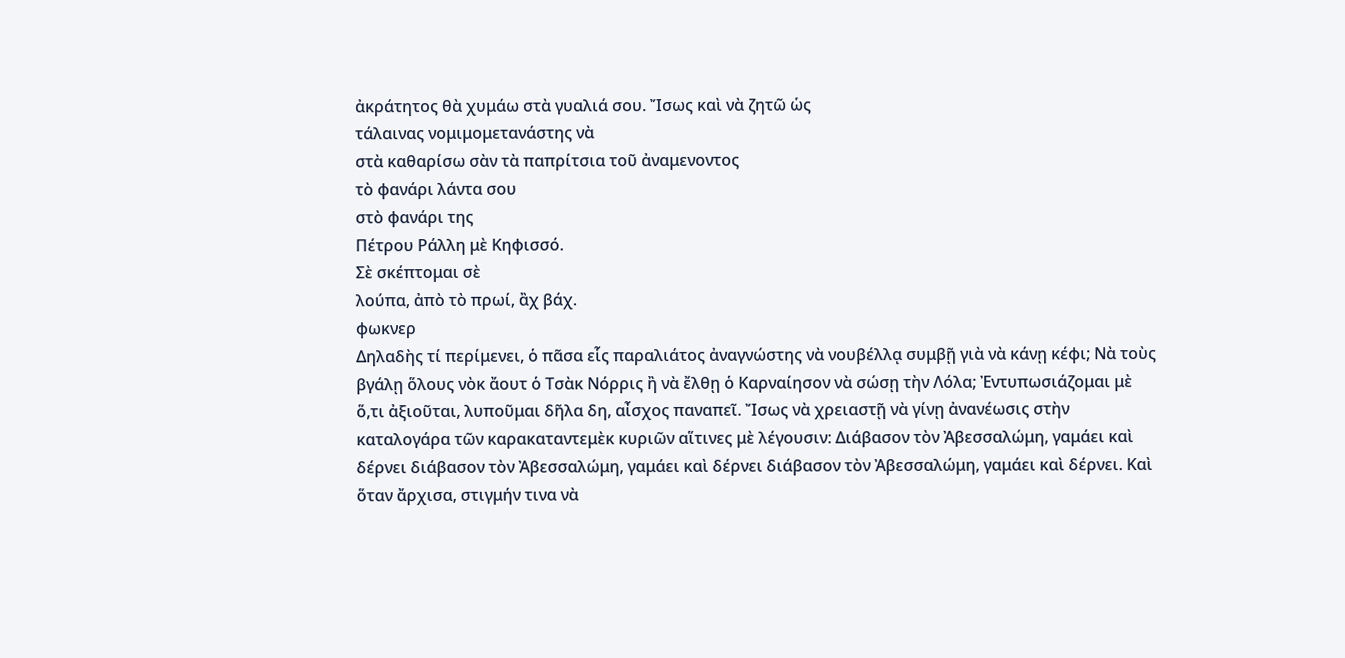ἀκράτητος θὰ χυμάω στὰ γυαλιά σου. Ἴσως καὶ νὰ ζητῶ ὡς
τάλαινας νομιμομετανάστης νὰ
στὰ καθαρίσω σὰν τὰ παπρίτσια τοῦ ἀναμενοντος
τὸ φανάρι λάντα σου
στὸ φανάρι της
Πέτρου Ράλλη μὲ Κηφισσό.
Σὲ σκέπτομαι σὲ
λούπα, ἀπὸ τὸ πρωί, ἂχ βάχ.
φωκνερ
Δηλαδὴς τί περίμενει, ὁ πᾶσα εἷς παραλιάτος ἀναγνώστης νὰ νουβέλλᾳ συμβῇ γιὰ νὰ κάνῃ κέφι; Νὰ τοὺς βγάλῃ ὅλους νὸκ ἄουτ ὁ Τσὰκ Νόρρις ἢ νὰ ἔλθῃ ὁ Καρναίησον νὰ σώσῃ τὴν Λόλα; Ἐντυπωσιάζομαι μὲ ὅ,τι ἀξιοῦται, λυποῦμαι δῆλα δη, αἶσχος παναπεῖ. Ἴσως νὰ χρειαστῇ νὰ γίνῃ ἀνανέωσις στὴν καταλογάρα τῶν καρακαταντεμὲκ κυριῶν αἵτινες μὲ λέγουσιν: Διάβασον τὸν Ἀβεσσαλώμη, γαμάει καὶ δέρνει διάβασον τὸν Ἀβεσσαλώμη, γαμάει καὶ δέρνει διάβασον τὸν Ἀβεσσαλώμη, γαμάει καὶ δέρνει. Καὶ ὅταν ἄρχισα, στιγμήν τινα νὰ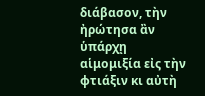διάβασον, τὴν ἠρώτησα ἂν ὑπάρχῃ αἱμομιξία εἰς τὴν φτιάξιν κι αὐτὴ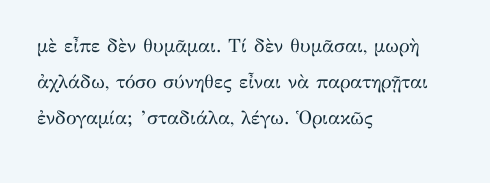μὲ εἶπε δὲν θυμᾶμαι. Τί δὲν θυμᾶσαι, μωρὴ ἀχλάδω, τόσο σύνηθες εἶναι νὰ παρατηρῇται ἐνδογαμία; ’σταδιάλα, λέγω. Ὁριακῶς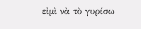εἰμὶ νὰ τὸ γυρίσω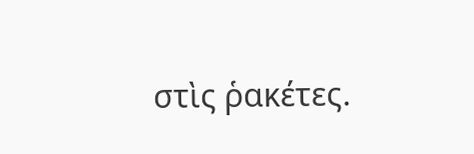στὶς ῥακέτες.